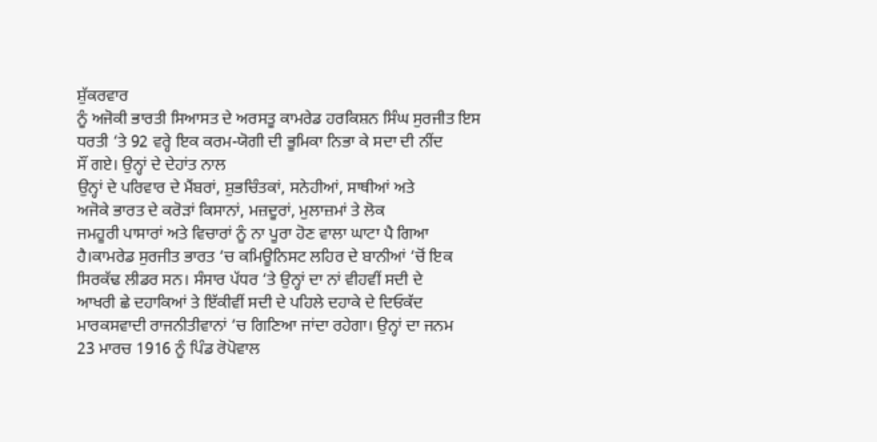ਸ਼ੁੱਕਰਵਾਰ
ਨੂੰ ਅਜੋਕੀ ਭਾਰਤੀ ਸਿਆਸਤ ਦੇ ਅਰਸਤੂ ਕਾਮਰੇਡ ਹਰਕਿਸ਼ਨ ਸਿੰਘ ਸੁਰਜੀਤ ਇਸ
ਧਰਤੀ ‘ਤੇ 92 ਵਰ੍ਹੇ ਇਕ ਕਰਮ-ਯੋਗੀ ਦੀ ਭੂਮਿਕਾ ਨਿਭਾ ਕੇ ਸਦਾ ਦੀ ਨੀਂਦ
ਸੌਂ ਗਏ। ਉਨ੍ਹਾਂ ਦੇ ਦੇਹਾਂਤ ਨਾਲ
ਉਨ੍ਹਾਂ ਦੇ ਪਰਿਵਾਰ ਦੇ ਮੈਂਬਰਾਂ, ਸ਼ੁਭਚਿੰਤਕਾਂ, ਸਨੇਹੀਆਂ, ਸਾਥੀਆਂ ਅਤੇ
ਅਜੋਕੇ ਭਾਰਤ ਦੇ ਕਰੋੜਾਂ ਕਿਸਾਨਾਂ, ਮਜ਼ਦੂਰਾਂ, ਮੁਲਾਜ਼ਮਾਂ ਤੇ ਲੋਕ
ਜਮਹੂਰੀ ਪਾਸਾਰਾਂ ਅਤੇ ਵਿਚਾਰਾਂ ਨੂੰ ਨਾ ਪੂਰਾ ਹੋਣ ਵਾਲਾ ਘਾਟਾ ਪੈ ਗਿਆ
ਹੈ।ਕਾਮਰੇਡ ਸੁਰਜੀਤ ਭਾਰਤ ‘ਚ ਕਮਿਊਨਿਸਟ ਲਹਿਰ ਦੇ ਬਾਨੀਆਂ ‘ਚੋਂ ਇਕ
ਸਿਰਕੱਢ ਲੀਡਰ ਸਨ। ਸੰਸਾਰ ਪੱਧਰ ‘ਤੇ ਉਨ੍ਹਾਂ ਦਾ ਨਾਂ ਵੀਹਵੀਂ ਸਦੀ ਦੇ
ਆਖਰੀ ਛੇ ਦਹਾਕਿਆਂ ਤੇ ਇੱਕੀਵੀਂ ਸਦੀ ਦੇ ਪਹਿਲੇ ਦਹਾਕੇ ਦੇ ਦਿਓਕੱਦ
ਮਾਰਕਸਵਾਦੀ ਰਾਜਨੀਤੀਵਾਨਾਂ ‘ਚ ਗਿਣਿਆ ਜਾਂਦਾ ਰਹੇਗਾ। ਉਨ੍ਹਾਂ ਦਾ ਜਨਮ
23 ਮਾਰਚ 1916 ਨੂੰ ਪਿੰਡ ਰੋਪੋਵਾਲ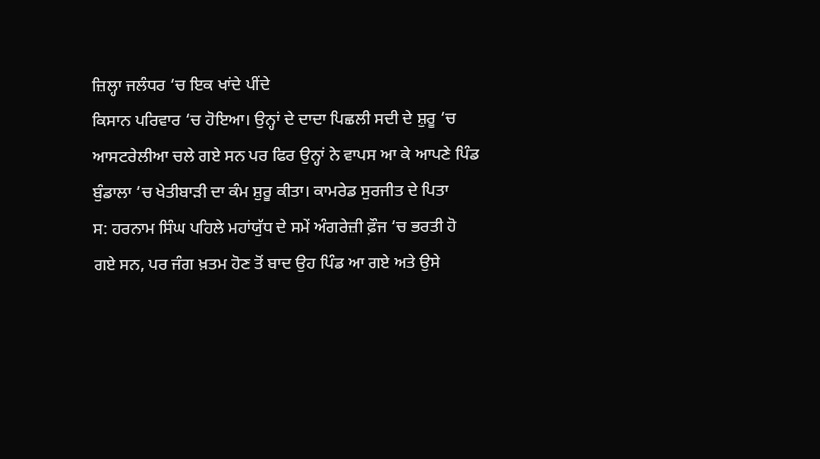ਜ਼ਿਲ੍ਹਾ ਜਲੰਧਰ ‘ਚ ਇਕ ਖਾਂਦੇ ਪੀਂਦੇ
ਕਿਸਾਨ ਪਰਿਵਾਰ ‘ਚ ਹੋਇਆ। ਉਨ੍ਹਾਂ ਦੇ ਦਾਦਾ ਪਿਛਲੀ ਸਦੀ ਦੇ ਸ਼ੁਰੂ ‘ਚ
ਆਸਟਰੇਲੀਆ ਚਲੇ ਗਏ ਸਨ ਪਰ ਫਿਰ ਉਨ੍ਹਾਂ ਨੇ ਵਾਪਸ ਆ ਕੇ ਆਪਣੇ ਪਿੰਡ
ਬੁੰਡਾਲਾ ‘ਚ ਖੇਤੀਬਾੜੀ ਦਾ ਕੰਮ ਸ਼ੁਰੂ ਕੀਤਾ। ਕਾਮਰੇਡ ਸੁਰਜੀਤ ਦੇ ਪਿਤਾ
ਸ: ਹਰਨਾਮ ਸਿੰਘ ਪਹਿਲੇ ਮਹਾਂਯੁੱਧ ਦੇ ਸਮੇਂ ਅੰਗਰੇਜ਼ੀ ਫ਼ੌਜ ‘ਚ ਭਰਤੀ ਹੋ
ਗਏ ਸਨ, ਪਰ ਜੰਗ ਖ਼ਤਮ ਹੋਣ ਤੋਂ ਬਾਦ ਉਹ ਪਿੰਡ ਆ ਗਏ ਅਤੇ ਉਸੇ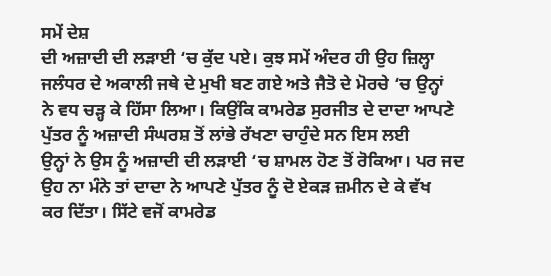ਸਮੇਂ ਦੇਸ਼
ਦੀ ਅਜ਼ਾਦੀ ਦੀ ਲੜਾਈ ‘ਚ ਕੁੱਦ ਪਏ। ਕੁਝ ਸਮੇਂ ਅੰਦਰ ਹੀ ਉਹ ਜ਼ਿਲ੍ਹਾ
ਜਲੰਧਰ ਦੇ ਅਕਾਲੀ ਜਥੇ ਦੇ ਮੁਖੀ ਬਣ ਗਏ ਅਤੇ ਜੈਤੋ ਦੇ ਮੋਰਚੇ ‘ਚ ਉਨ੍ਹਾਂ
ਨੇ ਵਧ ਚੜ੍ਹ ਕੇ ਹਿੱਸਾ ਲਿਆ। ਕਿਉਂਕਿ ਕਾਮਰੇਡ ਸੁਰਜੀਤ ਦੇ ਦਾਦਾ ਆਪਣੇ
ਪੁੱਤਰ ਨੂੰ ਅਜ਼ਾਦੀ ਸੰਘਰਸ਼ ਤੋਂ ਲਾਂਭੇ ਰੱਖਣਾ ਚਾਹੁੰਦੇ ਸਨ ਇਸ ਲਈ
ਉਨ੍ਹਾਂ ਨੇ ਉਸ ਨੂੰ ਅਜ਼ਾਦੀ ਦੀ ਲੜਾਈ ‘ਚ ਸ਼ਾਮਲ ਹੋਣ ਤੋਂ ਰੋਕਿਆ। ਪਰ ਜਦ
ਉਹ ਨਾ ਮੰਨੇ ਤਾਂ ਦਾਦਾ ਨੇ ਆਪਣੇ ਪੁੱਤਰ ਨੂੰ ਦੋ ਏਕੜ ਜ਼ਮੀਨ ਦੇ ਕੇ ਵੱਖ
ਕਰ ਦਿੱਤਾ। ਸਿੱਟੇ ਵਜੋਂ ਕਾਮਰੇਡ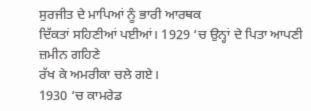ਸੁਰਜੀਤ ਦੇ ਮਾਪਿਆਂ ਨੂੰ ਭਾਰੀ ਆਰਥਕ
ਦਿੱਕਤਾਂ ਸਹਿਣੀਆਂ ਪਈਆਂ। 1929 ‘ਚ ਉਨ੍ਹਾਂ ਦੇ ਪਿਤਾ ਆਪਣੀ ਜ਼ਮੀਨ ਗਹਿਣੇ
ਰੱਖ ਕੇ ਅਮਰੀਕਾ ਚਲੇ ਗਏ।
1930 ‘ਚ ਕਾਮਰੇਡ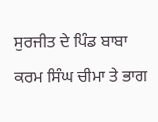ਸੁਰਜੀਤ ਦੇ ਪਿੰਡ ਬਾਬਾ ਕਰਮ ਸਿੰਘ ਚੀਮਾ ਤੇ ਭਾਗ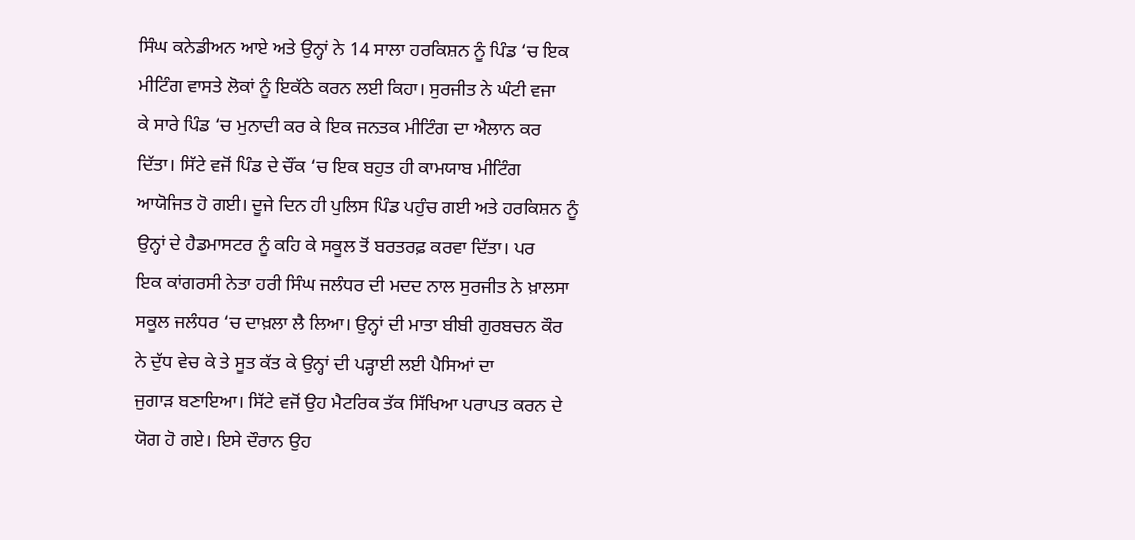ਸਿੰਘ ਕਨੇਡੀਅਨ ਆਏ ਅਤੇ ਉਨ੍ਹਾਂ ਨੇ 14 ਸਾਲਾ ਹਰਕਿਸ਼ਨ ਨੂੰ ਪਿੰਡ ‘ਚ ਇਕ
ਮੀਟਿੰਗ ਵਾਸਤੇ ਲੋਕਾਂ ਨੂੰ ਇਕੱਠੇ ਕਰਨ ਲਈ ਕਿਹਾ। ਸੁਰਜੀਤ ਨੇ ਘੰਟੀ ਵਜਾ
ਕੇ ਸਾਰੇ ਪਿੰਡ ‘ਚ ਮੁਨਾਦੀ ਕਰ ਕੇ ਇਕ ਜਨਤਕ ਮੀਟਿੰਗ ਦਾ ਐਲਾਨ ਕਰ
ਦਿੱਤਾ। ਸਿੱਟੇ ਵਜੋਂ ਪਿੰਡ ਦੇ ਚੌਂਕ ‘ਚ ਇਕ ਬਹੁਤ ਹੀ ਕਾਮਯਾਬ ਮੀਟਿੰਗ
ਆਯੋਜਿਤ ਹੋ ਗਈ। ਦੂਜੇ ਦਿਨ ਹੀ ਪੁਲਿਸ ਪਿੰਡ ਪਹੁੰਚ ਗਈ ਅਤੇ ਹਰਕਿਸ਼ਨ ਨੂੰ
ਉਨ੍ਹਾਂ ਦੇ ਹੈਡਮਾਸਟਰ ਨੂੰ ਕਹਿ ਕੇ ਸਕੂਲ ਤੋਂ ਬਰਤਰਫ਼ ਕਰਵਾ ਦਿੱਤਾ। ਪਰ
ਇਕ ਕਾਂਗਰਸੀ ਨੇਤਾ ਹਰੀ ਸਿੰਘ ਜਲੰਧਰ ਦੀ ਮਦਦ ਨਾਲ ਸੁਰਜੀਤ ਨੇ ਖ਼ਾਲਸਾ
ਸਕੂਲ ਜਲੰਧਰ ‘ਚ ਦਾਖ਼ਲਾ ਲੈ ਲਿਆ। ਉਨ੍ਹਾਂ ਦੀ ਮਾਤਾ ਬੀਬੀ ਗੁਰਬਚਨ ਕੌਰ
ਨੇ ਦੁੱਧ ਵੇਚ ਕੇ ਤੇ ਸੂਤ ਕੱਤ ਕੇ ਉਨ੍ਹਾਂ ਦੀ ਪੜ੍ਹਾਈ ਲਈ ਪੈਸਿਆਂ ਦਾ
ਜੁਗਾੜ ਬਣਾਇਆ। ਸਿੱਟੇ ਵਜੋਂ ਉਹ ਮੈਟਰਿਕ ਤੱਕ ਸਿੱਖਿਆ ਪਰਾਪਤ ਕਰਨ ਦੇ
ਯੋਗ ਹੋ ਗਏ। ਇਸੇ ਦੌਰਾਨ ਉਹ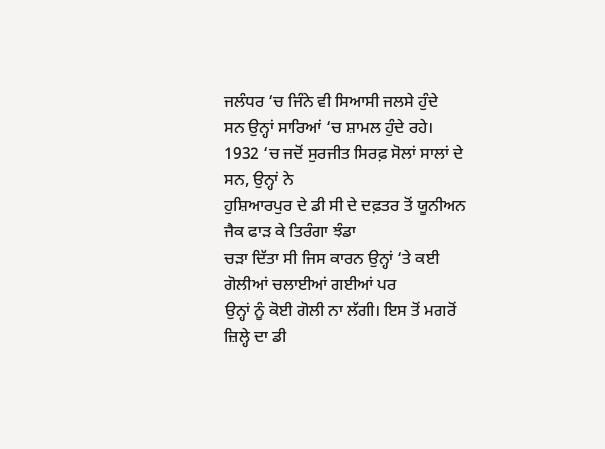ਜਲੰਧਰ ‘ਚ ਜਿੰਨੇ ਵੀ ਸਿਆਸੀ ਜਲਸੇ ਹੁੰਦੇ
ਸਨ ਉਨ੍ਹਾਂ ਸਾਰਿਆਂ ‘ਚ ਸ਼ਾਮਲ ਹੁੰਦੇ ਰਹੇ।
1932 ‘ਚ ਜਦੋਂ ਸੁਰਜੀਤ ਸਿਰਫ਼ ਸੋਲਾਂ ਸਾਲਾਂ ਦੇ ਸਨ, ਉਨ੍ਹਾਂ ਨੇ
ਹੁਸ਼ਿਆਰਪੁਰ ਦੇ ਡੀ ਸੀ ਦੇ ਦਫ਼ਤਰ ਤੋਂ ਯੂਨੀਅਨ ਜੈਕ ਫਾੜ ਕੇ ਤਿਰੰਗਾ ਝੰਡਾ
ਚੜਾ ਦਿੱਤਾ ਸੀ ਜਿਸ ਕਾਰਨ ਉਨ੍ਹਾਂ ‘ਤੇ ਕਈ ਗੋਲੀਆਂ ਚਲਾਈਆਂ ਗਈਆਂ ਪਰ
ਉਨ੍ਹਾਂ ਨੂੰ ਕੋਈ ਗੋਲੀ ਨਾ ਲੱਗੀ। ਇਸ ਤੋਂ ਮਗਰੋਂ ਜ਼ਿਲ੍ਹੇ ਦਾ ਡੀ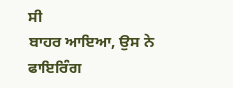ਸੀ
ਬਾਹਰ ਆਇਆ, ਉਸ ਨੇ ਫਾਇਰਿੰਗ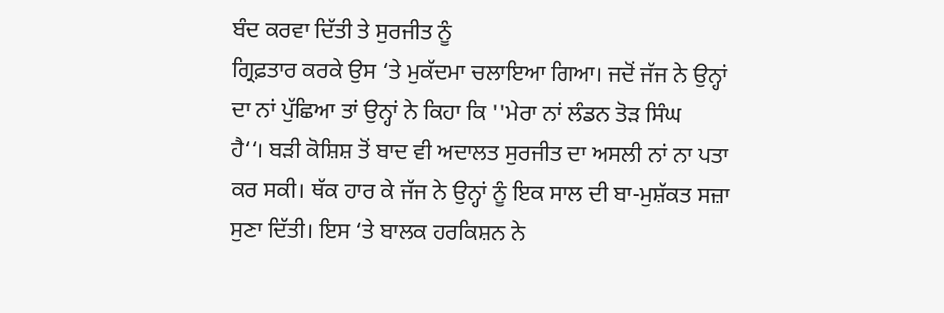ਬੰਦ ਕਰਵਾ ਦਿੱਤੀ ਤੇ ਸੁਰਜੀਤ ਨੂੰ
ਗ੍ਰਿਫ਼ਤਾਰ ਕਰਕੇ ਉਸ ‘ਤੇ ਮੁਕੱਦਮਾ ਚਲਾਇਆ ਗਿਆ। ਜਦੋਂ ਜੱਜ ਨੇ ਉਨ੍ਹਾਂ
ਦਾ ਨਾਂ ਪੁੱਛਿਆ ਤਾਂ ਉਨ੍ਹਾਂ ਨੇ ਕਿਹਾ ਕਿ ''ਮੇਰਾ ਨਾਂ ਲੰਡਨ ਤੋੜ ਸਿੰਘ
ਹੈ‘‘। ਬੜੀ ਕੋਸ਼ਿਸ਼ ਤੋਂ ਬਾਦ ਵੀ ਅਦਾਲਤ ਸੁਰਜੀਤ ਦਾ ਅਸਲੀ ਨਾਂ ਨਾ ਪਤਾ
ਕਰ ਸਕੀ। ਥੱਕ ਹਾਰ ਕੇ ਜੱਜ ਨੇ ਉਨ੍ਹਾਂ ਨੂੰ ਇਕ ਸਾਲ ਦੀ ਬਾ-ਮੁਸ਼ੱਕਤ ਸਜ਼ਾ
ਸੁਣਾ ਦਿੱਤੀ। ਇਸ ‘ਤੇ ਬਾਲਕ ਹਰਕਿਸ਼ਨ ਨੇ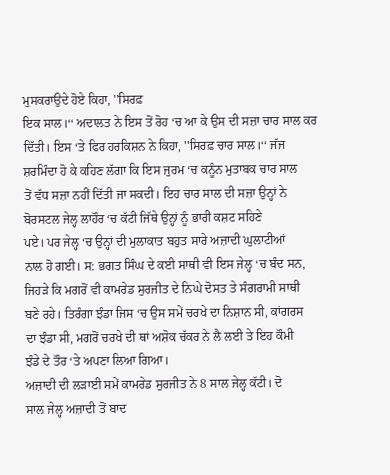ਮੁਸਕਰਾਉਦੇ ਹੋਏ ਕਿਹਾ, ''ਸਿਰਫ਼
ਇਕ ਸਾਲ।‘‘ ਅਦਾਲਤ ਨੇ ਇਸ ਤੋਂ ਰੋਹ ‘ਚ ਆ ਕੇ ਉਸ ਦੀ ਸਜ਼ਾ ਚਾਰ ਸਾਲ ਕਰ
ਦਿੱਤੀ। ਇਸ ‘ਤੇ ਫਿਰ ਹਰਕਿਸ਼ਨ ਨੇ ਕਿਹਾ, ''ਸਿਰਫ਼ ਚਾਰ ਸਾਲ।‘‘ ਜੱਜ
ਸ਼ਰਮਿੰਦਾ ਹੋ ਕੇ ਕਹਿਣ ਲੱਗਾ ਕਿ ਇਸ ਜੁਰਮ ‘ਚ ਕਨੂੰਨ ਮੁਤਾਬਕ ਚਾਰ ਸਾਲ
ਤੋਂ ਵੱਧ ਸਜ਼ਾ ਨਹੀਂ ਦਿੱਤੀ ਜਾ ਸਕਦੀ। ਇਹ ਚਾਰ ਸਾਲ ਦੀ ਸਜ਼ਾ ਉਨ੍ਹਾਂ ਨੇ
ਬੋਰਸਟਲ ਜੇਲ੍ਹ ਲਾਹੌਰ ‘ਚ ਕੱਟੀ ਜਿੱਥੇ ਉਨ੍ਹਾਂ ਨੂੰ ਭਾਰੀ ਕਸ਼ਟ ਸਹਿਣੇ
ਪਏ। ਪਰ ਜੇਲ੍ਹ ‘ਚ ਉਨ੍ਹਾਂ ਦੀ ਮੁਲਾਕਾਤ ਬਹੁਤ ਸਾਰੇ ਅਜ਼ਾਦੀ ਘੁਲਾਟੀਆਂ
ਨਾਲ ਹੋ ਗਈ। ਸ: ਭਗਤ ਸਿੰਘ ਦੇ ਕਈ ਸਾਥੀ ਵੀ ਇਸ ਜੇਲ੍ਹ ‘ਚ ਬੰਦ ਸਨ,
ਜਿਹੜੇ ਕਿ ਮਗਰੋਂ ਵੀ ਕਾਮਰੇਡ ਸੁਰਜੀਤ ਦੇ ਨਿਘੇ ਦੋਸਤ ਤੇ ਸੰਗਰਾਮੀ ਸਾਥੀ
ਬਣੇ ਰਹੇ। ਤਿਰੰਗਾ ਝੰਡਾ ਜਿਸ ‘ਚ ਉਸ ਸਮੇਂ ਚਰਖੇ ਦਾ ਨਿਸ਼ਾਨ ਸੀ, ਕਾਂਗਰਸ
ਦਾ ਝੰਡਾ ਸੀ, ਮਗਰੋਂ ਚਰਖੇ ਦੀ ਥਾਂ ਅਸ਼ੋਕ ਚੱਕਰ ਨੇ ਲੈ ਲਈ ਤੇ ਇਹ ਕੌਮੀ
ਝੰਡੇ ਦੇ ਤੌਰ ‘ਤੇ ਅਪਣਾ ਲਿਆ ਗਿਆ।
ਅਜ਼ਾਦੀ ਦੀ ਲੜਾਈ ਸਮੇਂ ਕਾਮਰੇਡ ਸੁਰਜੀਤ ਨੇ 8 ਸਾਲ ਜੇਲ੍ਹ ਕੱਟੀ। ਦੋ
ਸਾਲ ਜੇਲ੍ਹ ਅਜ਼ਾਦੀ ਤੋਂ ਬਾਦ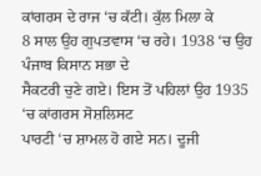ਕਾਂਗਰਸ ਦੇ ਰਾਜ ‘ਚ ਕੱਟੀ। ਕੁੱਲ ਮਿਲਾ ਕੇ
8 ਸਾਲ ਉਹ ਗੁਪਤਵਾਸ ‘ਚ ਰਹੇ। 1938 ‘ਚ ਉਹ ਪੰਜਾਬ ਕਿਸਾਨ ਸਭਾ ਦੇ
ਸੈਕਟਰੀ ਚੁਣੇ ਗਏ। ਇਸ ਤੋਂ ਪਹਿਲਾਂ ਉਹ 1935 ‘ਚ ਕਾਂਗਰਸ ਸੋਸ਼ਲਿਸਟ
ਪਾਰਟੀ ‘ਚ ਸ਼ਾਮਲ ਹੋ ਗਏ ਸਨ। ਦੂਜੀ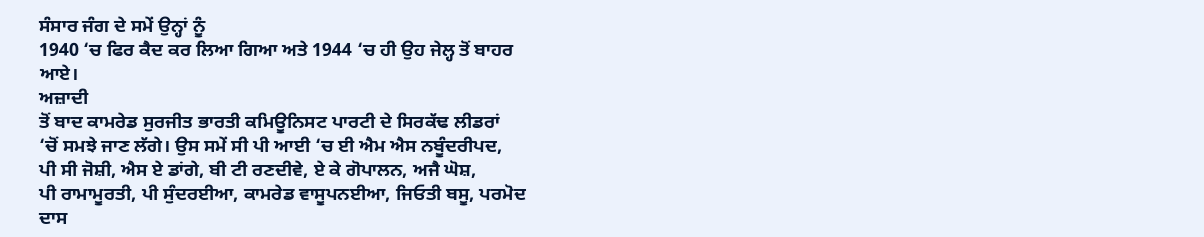ਸੰਸਾਰ ਜੰਗ ਦੇ ਸਮੇਂ ਉਨ੍ਹਾਂ ਨੂੰ
1940 ‘ਚ ਫਿਰ ਕੈਦ ਕਰ ਲਿਆ ਗਿਆ ਅਤੇ 1944 ‘ਚ ਹੀ ਉਹ ਜੇਲ੍ਹ ਤੋਂ ਬਾਹਰ
ਆਏ।
ਅਜ਼ਾਦੀ
ਤੋਂ ਬਾਦ ਕਾਮਰੇਡ ਸੁਰਜੀਤ ਭਾਰਤੀ ਕਮਿਊਨਿਸਟ ਪਾਰਟੀ ਦੇ ਸਿਰਕੱਢ ਲੀਡਰਾਂ
‘ਚੋਂ ਸਮਝੇ ਜਾਣ ਲੱਗੇ। ਉਸ ਸਮੇਂ ਸੀ ਪੀ ਆਈ ‘ਚ ਈ ਐਮ ਐਸ ਨਬੂੰਦਰੀਪਦ,
ਪੀ ਸੀ ਜੋਸ਼ੀ, ਐਸ ਏ ਡਾਂਗੇ, ਬੀ ਟੀ ਰਣਦੀਵੇ, ਏ ਕੇ ਗੋਪਾਲਨ, ਅਜੈ ਘੋਸ਼,
ਪੀ ਰਾਮਾਮੂਰਤੀ, ਪੀ ਸੁੰਦਰਈਆ, ਕਾਮਰੇਡ ਵਾਸੂਪਨਈਆ, ਜਿਓਤੀ ਬਸੂ, ਪਰਮੋਦ
ਦਾਸ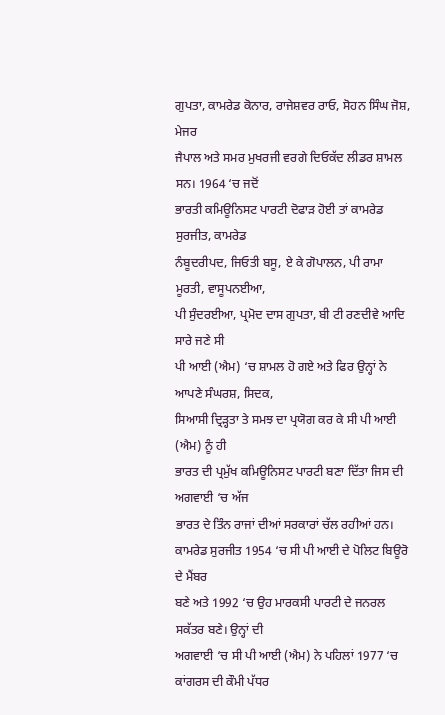ਗੁਪਤਾ, ਕਾਮਰੇਡ ਕੋਨਾਰ, ਰਾਜੇਸ਼ਵਰ ਰਾਓ, ਸੋਹਨ ਸਿੰਘ ਜੋਸ਼, ਮੇਜਰ
ਜੈਪਾਲ ਅਤੇ ਸਮਰ ਮੁਖਰਜੀ ਵਰਗੇ ਦਿਓਕੱਦ ਲੀਡਰ ਸ਼ਾਮਲ ਸਨ। 1964 ‘ਚ ਜਦੋਂ
ਭਾਰਤੀ ਕਮਿਊਨਿਸਟ ਪਾਰਟੀ ਦੋਫਾੜ ਹੋਈ ਤਾਂ ਕਾਮਰੇਡ ਸੁਰਜੀਤ, ਕਾਮਰੇਡ
ਨੰਬੂਦਰੀਪਦ, ਜਿਓਤੀ ਬਸੂ, ਏ ਕੇ ਗੋਪਾਲਨ, ਪੀ ਰਾਮਾ ਮੂਰਤੀ, ਵਾਸੂਪਨਈਆ,
ਪੀ ਸੁੰਦਰਈਆ, ਪ੍ਰਮੋਦ ਦਾਸ ਗੁਪਤਾ, ਬੀ ਟੀ ਰਣਦੀਵੇ ਆਦਿ ਸਾਰੇ ਜਣੇ ਸੀ
ਪੀ ਆਈ (ਐਮ) ‘ਚ ਸ਼ਾਮਲ ਹੋ ਗਏ ਅਤੇ ਫਿਰ ਉਨ੍ਹਾਂ ਨੇ ਆਪਣੇ ਸੰਘਰਸ਼, ਸਿਦਕ,
ਸਿਆਸੀ ਦ੍ਰਿੜ੍ਹਤਾ ਤੇ ਸਮਝ ਦਾ ਪ੍ਰਯੋਗ ਕਰ ਕੇ ਸੀ ਪੀ ਆਈ (ਐਮ) ਨੂੰ ਹੀ
ਭਾਰਤ ਦੀ ਪ੍ਰਮੁੱਖ ਕਮਿਊਨਿਸਟ ਪਾਰਟੀ ਬਣਾ ਦਿੱਤਾ ਜਿਸ ਦੀ ਅਗਵਾਈ ‘ਚ ਅੱਜ
ਭਾਰਤ ਦੇ ਤਿੰਨ ਰਾਜਾਂ ਦੀਆਂ ਸਰਕਾਰਾਂ ਚੱਲ ਰਹੀਆਂ ਹਨ।
ਕਾਮਰੇਡ ਸੁਰਜੀਤ 1954 ‘ਚ ਸੀ ਪੀ ਆਈ ਦੇ ਪੋਲਿਟ ਬਿਊਰੋ ਦੇ ਮੈਂਬਰ
ਬਣੇ ਅਤੇ 1992 ‘ਚ ਉਹ ਮਾਰਕਸੀ ਪਾਰਟੀ ਦੇ ਜਨਰਲ ਸਕੱਤਰ ਬਣੇ। ਉਨ੍ਹਾਂ ਦੀ
ਅਗਵਾਈ ‘ਚ ਸੀ ਪੀ ਆਈ (ਐਮ) ਨੇ ਪਹਿਲਾਂ 1977 ‘ਚ ਕਾਂਗਰਸ ਦੀ ਕੌਮੀ ਪੱਧਰ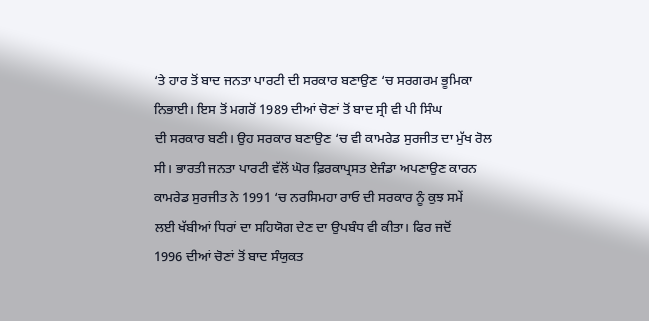‘ਤੇ ਹਾਰ ਤੋਂ ਬਾਦ ਜਨਤਾ ਪਾਰਟੀ ਦੀ ਸਰਕਾਰ ਬਣਾਉਣ ‘ਚ ਸਰਗਰਮ ਭੂਮਿਕਾ
ਨਿਭਾਈ। ਇਸ ਤੋਂ ਮਗਰੋਂ 1989 ਦੀਆਂ ਚੋਣਾਂ ਤੋਂ ਬਾਦ ਸ੍ਰੀ ਵੀ ਪੀ ਸਿੰਘ
ਦੀ ਸਰਕਾਰ ਬਣੀ। ਉਹ ਸਰਕਾਰ ਬਣਾਉਣ ‘ਚ ਵੀ ਕਾਮਰੇਡ ਸੁਰਜੀਤ ਦਾ ਮੁੱਖ ਰੋਲ
ਸੀ। ਭਾਰਤੀ ਜਨਤਾ ਪਾਰਟੀ ਵੱਲੋਂ ਘੋਰ ਫ਼ਿਰਕਾਪ੍ਰਸਤ ਏਜੰਡਾ ਅਪਣਾਉਣ ਕਾਰਨ
ਕਾਮਰੇਡ ਸੁਰਜੀਤ ਨੇ 1991 ‘ਚ ਨਰਸਿਮਹਾ ਰਾਓ ਦੀ ਸਰਕਾਰ ਨੂੰ ਕੁਝ ਸਮੇਂ
ਲਈ ਖੱਬੀਆਂ ਧਿਰਾਂ ਦਾ ਸਹਿਯੋਗ ਦੇਣ ਦਾ ਉਪਬੰਧ ਵੀ ਕੀਤਾ। ਫਿਰ ਜਦੋਂ
1996 ਦੀਆਂ ਚੋਣਾਂ ਤੋਂ ਬਾਦ ਸੰਯੁਕਤ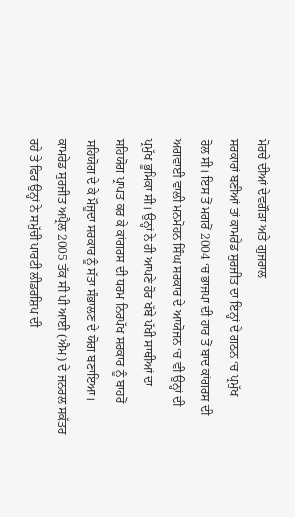ਮੋਰਚੇ ਦੀਆਂ ਦੇਵਗੌੜਾ ਅਤੇ ਗੁਜਰਾਲ
ਸਰਕਾਰਾਂ ਬਣੀਆਂ ਤਾਂ ਕਾਮਰੇਡ ਸੁਰਜੀਤ ਦਾ ਇਨ੍ਹਾਂ ਦੇ ਗਠਨ ‘ਚ ਪ੍ਰਮੁੱਖ
ਰੋਲ ਸੀ। ਇਸ ਤੋਂ ਮਗਰੋਂ 2004 ‘ਚ ਭਾਜਪਾ ਦੀ ਹਾਰ ਤੋਂ ਬਾਦ ਕਾਂਗਰਸ ਦੀ
ਅਗਵਾਈ ਵਾਲੀ ਮਨਮੋਹਨ ਸਿੰਘ ਸਰਕਾਰ ਦੇ ਆਯੋਜਨ ‘ਚ ਵੀ ਉਨ੍ਹਾਂ ਦੀ
ਪ੍ਰਮੁੱਖ ਭੂਮਿਕਾ ਸੀ। ਉਨ੍ਹਾਂ ਨੇ ਹੀ ਆਪਣੇ ਹੋਰ ਖੱਬੇ ਪੱਖੀ ਸਾਥੀਆਂ ਦਾ
ਸਹਿਯੋਗ ਪ੍ਰਾਪਤ ਕਰ ਕੇ ਕਾਂਗਰਸ ਦੀ ਧਰਮ ਨਿਰਪੱਖ ਸਰਕਾਰ ਨੂੰ ਬਾਹਰੋਂ
ਸਹਿਯੋਗ ਦੇ ਕੇ ਮੌਜੂਦਾ ਸਰਕਾਰ ਨੂੰ ਸੱਤਾ ਸੰਭਾਲਣ ਦੇ ਯੋਗ ਬਣਾਇਆ।
ਕਾਮਰੇਡ ਸੁਰਜੀਤ ਅਪ੍ਰੈਲ 2005 ਤੱਕ ਸੀ ਪੀ ਆਈ (ਐਮ) ਦੇ ਜਨਰਲ ਸਕੱਤਰ
ਰਹੇ ਤੇ ਫਿਰ ਉਨ੍ਹਾਂ ਨੇ ਸਮੁੱਚੀ ਪਾਰਟੀ ਲੀਡਰਸ਼ਿਪ ਦੀ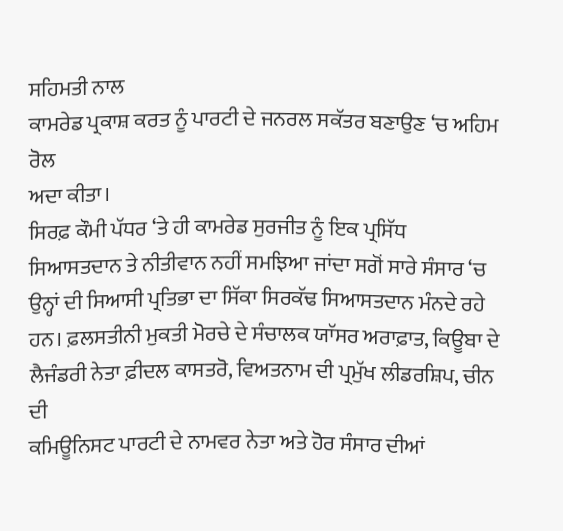ਸਹਿਮਤੀ ਨਾਲ
ਕਾਮਰੇਡ ਪ੍ਰਕਾਸ਼ ਕਰਤ ਨੂੰ ਪਾਰਟੀ ਦੇ ਜਨਰਲ ਸਕੱਤਰ ਬਣਾਉਣ ‘ਚ ਅਹਿਮ ਰੋਲ
ਅਦਾ ਕੀਤਾ।
ਸਿਰਫ਼ ਕੌਮੀ ਪੱਧਰ ‘ਤੇ ਹੀ ਕਾਮਰੇਡ ਸੁਰਜੀਤ ਨੂੰ ਇਕ ਪ੍ਰਸਿੱਧ
ਸਿਆਸਤਦਾਨ ਤੇ ਨੀਤੀਵਾਨ ਨਹੀਂ ਸਮਝਿਆ ਜਾਂਦਾ ਸਗੋਂ ਸਾਰੇ ਸੰਸਾਰ ‘ਚ
ਉਨ੍ਹਾਂ ਦੀ ਸਿਆਸੀ ਪ੍ਰਤਿਭਾ ਦਾ ਸਿੱਕਾ ਸਿਰਕੱਢ ਸਿਆਸਤਦਾਨ ਮੰਨਦੇ ਰਹੇ
ਹਨ। ਫ਼ਲਸਤੀਨੀ ਮੁਕਤੀ ਮੋਰਚੇ ਦੇ ਸੰਚਾਲਕ ਯਾੱਸਰ ਅਰਾਫ਼ਾਤ, ਕਿਊਬਾ ਦੇ
ਲੈਜੰਡਰੀ ਨੇਤਾ ਫ਼ੀਦਲ ਕਾਸਤਰੋ, ਵਿਅਤਨਾਮ ਦੀ ਪ੍ਰਮੁੱਖ ਲੀਡਰਸ਼ਿਪ, ਚੀਨ ਦੀ
ਕਮਿਊਨਿਸਟ ਪਾਰਟੀ ਦੇ ਨਾਮਵਰ ਨੇਤਾ ਅਤੇ ਹੋਰ ਸੰਸਾਰ ਦੀਆਂ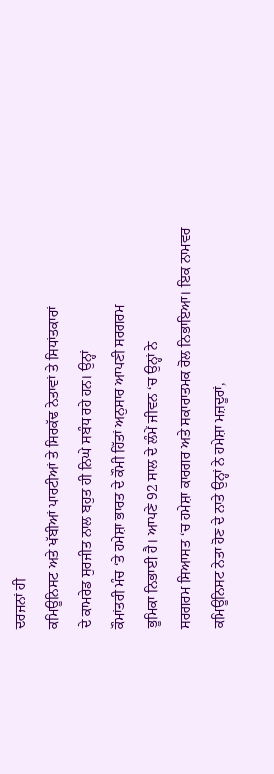ਦਰਜਨਾਂ ਹੀ
ਕਮਿਊਨਿਸਟ ਅਤੇ ਖੱਬੀਆਂ ਪਾਰਟੀਆਂ ਤੇ ਸਿਰਕੱਢ ਨੇਤਾਵਾਂ ਤੇ ਸਿਧਾਂਤਕਾਰਾਂ
ਦੇ ਕਾਮਰੇਡ ਸੁਰਜੀਤ ਨਾਲ ਬਹੁਤ ਹੀ ਨਿਘੇ ਸਬੰਧ ਰਹੇ ਹਨ। ਉਨ੍ਹਾਂ
ਕੌਮਾਂਤਰੀ ਮੰਚ ‘ਤੇ ਹਮੇਸ਼ਾ ਭਾਰਤ ਦੇ ਕੌਮੀ ਹਿੱਤਾਂ ਅਨੁਸਾਰ ਆਪਣੀ ਸਰਗਰਮ
ਭੂਮਿਕਾ ਨਿਭਾਈ ਹੈ। ਆਪਣੇ 92 ਸਾਲ ਦੇ ਲੰਮੇਂ ਜੀਵਨ ‘ਚ ਉਨ੍ਹਾਂ ਨੇ
ਸਰਗਰਮ ਸਿਆਸਤ ‘ਚ ਹਮੇਸ਼ਾ ਕਾਰਗਰ ਅਤੇ ਸਕਾਰਾਤਮਕ ਰੋਲ ਨਿਭਾਇਆ। ਇਕ ਨਾਮਵਰ
ਕਮਿਊਨਿਸਟ ਨੇਤਾ ਹੋਣ ਦੇ ਨਾਤੇ ਉਨ੍ਹਾਂ ਨੇ ਹਮੇਸ਼ਾ ਮਜ਼ਦੂਰਾਂ,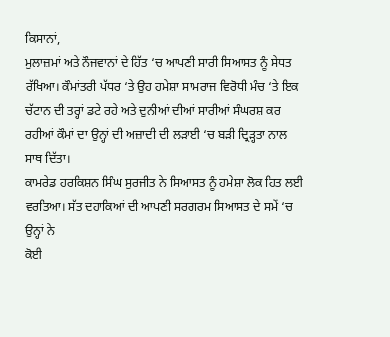ਕਿਸਾਨਾਂ,
ਮੁਲਾਜ਼ਮਾਂ ਅਤੇ ਨੌਜਵਾਨਾਂ ਦੇ ਹਿੱਤ ‘ਚ ਆਪਣੀ ਸਾਰੀ ਸਿਆਸਤ ਨੂੰ ਸੇਧਤ
ਰੱਖਿਆ। ਕੌਮਾਂਤਰੀ ਪੱਧਰ ‘ਤੇ ਉਹ ਹਮੇਸ਼ਾ ਸਾਮਰਾਜ ਵਿਰੋਧੀ ਮੰਚ ‘ਤੇ ਇਕ
ਚੱਟਾਨ ਦੀ ਤਰ੍ਹਾਂ ਡਟੇ ਰਹੇ ਅਤੇ ਦੁਨੀਆਂ ਦੀਆਂ ਸਾਰੀਆਂ ਸੰਘਰਸ਼ ਕਰ
ਰਹੀਆਂ ਕੌਮਾਂ ਦਾ ਉਨ੍ਹਾਂ ਦੀ ਅਜ਼ਾਦੀ ਦੀ ਲੜਾਈ ‘ਚ ਬੜੀ ਦ੍ਰਿੜ੍ਹਤਾ ਨਾਲ
ਸਾਥ ਦਿੱਤਾ।
ਕਾਮਰੇਡ ਹਰਕਿਸ਼ਨ ਸਿੰਘ ਸੁਰਜੀਤ ਨੇ ਸਿਆਸਤ ਨੂੰ ਹਮੇਸ਼ਾ ਲੋਕ ਹਿਤ ਲਈ
ਵਰਤਿਆ। ਸੱਤ ਦਹਾਕਿਆਂ ਦੀ ਆਪਣੀ ਸਰਗਰਮ ਸਿਆਸਤ ਦੇ ਸਮੇਂ ‘ਚ ਉਨ੍ਹਾਂ ਨੇ
ਕੋਈ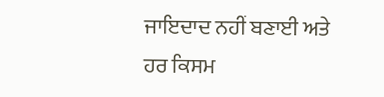ਜਾਇਦਾਦ ਨਹੀਂ ਬਣਾਈ ਅਤੇ ਹਰ ਕਿਸਮ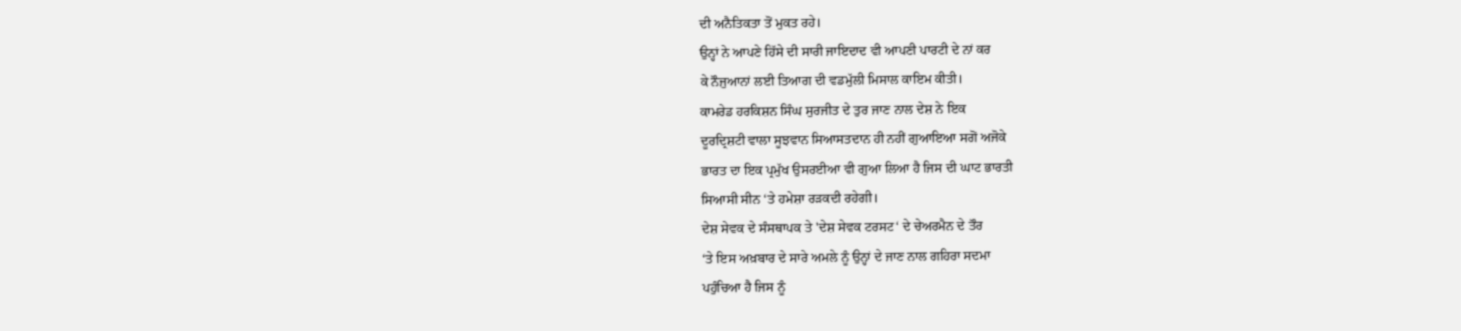ਦੀ ਅਨੈਤਿਕਤਾ ਤੋਂ ਮੁਕਤ ਰਹੇ।
ਉਨ੍ਹਾਂ ਨੇ ਆਪਣੇ ਹਿੱਸੇ ਦੀ ਸਾਰੀ ਜਾਇਦਾਦ ਵੀ ਆਪਣੀ ਪਾਰਟੀ ਦੇ ਨਾਂ ਕਰ
ਕੇ ਨੌਜੁਆਨਾਂ ਲਈ ਤਿਆਗ ਦੀ ਵਡਮੁੱਲੀ ਮਿਸਾਲ ਕਾਇਮ ਕੀਤੀ।
ਕਾਮਰੇਡ ਹਰਕਿਸ਼ਨ ਸਿੰਘ ਸੁਰਜੀਤ ਦੇ ਤੁਰ ਜਾਣ ਨਾਲ ਦੇਸ਼ ਨੇ ਇਕ
ਦੂਰਦ੍ਰਿਸ਼ਟੀ ਵਾਲਾ ਸੂਝਵਾਨ ਸਿਆਸਤਦਾਨ ਹੀ ਨਹੀਂ ਗੁਆਇਆ ਸਗੋਂ ਅਜੋਕੇ
ਭਾਰਤ ਦਾ ਇਕ ਪ੍ਰਮੁੱਖ ਉਸਰਈਆ ਵੀ ਗੁਆ ਲਿਆ ਹੈ ਜਿਸ ਦੀ ਘਾਟ ਭਾਰਤੀ
ਸਿਆਸੀ ਸੀਨ ‘ਤੇ ਹਮੇਸ਼ਾ ਰੜਕਦੀ ਰਹੇਗੀ।
ਦੇਸ਼ ਸੇਵਕ ਦੇ ਸੰਸਥਾਪਕ ਤੇ 'ਦੇਸ਼ ਸੇਵਕ ਟਰਸਟ‘ ਦੇ ਚੇਅਰਮੈਨ ਦੇ ਤੌਰ
‘ਤੇ ਇਸ ਅਖ਼ਬਾਰ ਦੇ ਸਾਰੇ ਅਮਲੇ ਨੂੰ ਉਨ੍ਹਾਂ ਦੇ ਜਾਣ ਨਾਲ ਗਹਿਰਾ ਸਦਮਾ
ਪਹੁੰਚਿਆ ਹੈ ਜਿਸ ਨੂੰ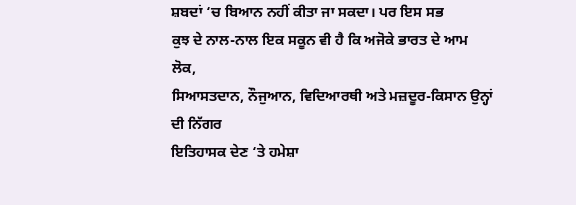ਸ਼ਬਦਾਂ ‘ਚ ਬਿਆਨ ਨਹੀਂ ਕੀਤਾ ਜਾ ਸਕਦਾ। ਪਰ ਇਸ ਸਭ
ਕੁਝ ਦੇ ਨਾਲ-ਨਾਲ ਇਕ ਸਕੂਨ ਵੀ ਹੈ ਕਿ ਅਜੋਕੇ ਭਾਰਤ ਦੇ ਆਮ ਲੋਕ,
ਸਿਆਸਤਦਾਨ, ਨੌਜੁਆਨ, ਵਿਦਿਆਰਥੀ ਅਤੇ ਮਜ਼ਦੂਰ-ਕਿਸਾਨ ਉਨ੍ਹਾਂ ਦੀ ਨਿੱਗਰ
ਇਤਿਹਾਸਕ ਦੇਣ ‘ਤੇ ਹਮੇਸ਼ਾ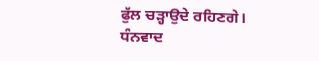ਫੁੱਲ ਚੜ੍ਹਾਉਦੇ ਰਹਿਣਗੇ।
ਧੰਨਵਾਦ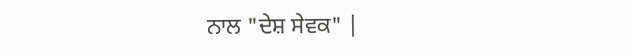ਨਾਲ "ਦੇਸ਼ ਸੇਵਕ" |